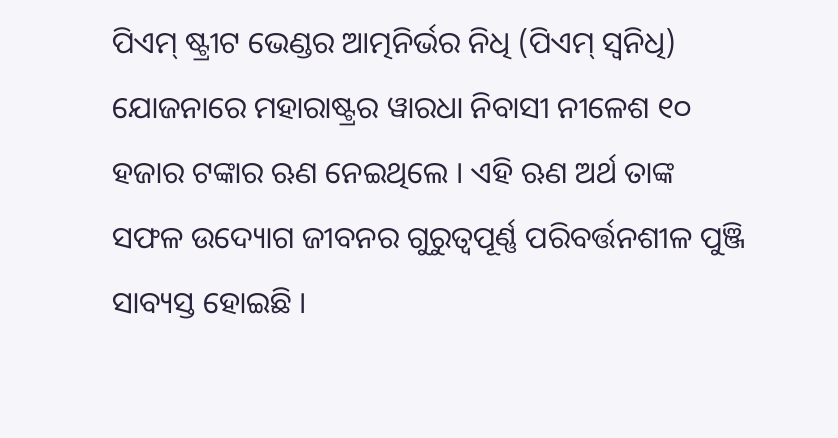ପିଏମ୍ ଷ୍ଟ୍ରୀଟ ଭେଣ୍ଡର ଆତ୍ମନିର୍ଭର ନିଧି (ପିଏମ୍ ସ୍ୱନିଧି) ଯୋଜନାରେ ମହାରାଷ୍ଟ୍ରର ୱାରଧା ନିବାସୀ ନୀଳେଶ ୧୦ ହଜାର ଟଙ୍କାର ଋଣ ନେଇଥିଲେ । ଏହି ଋଣ ଅର୍ଥ ତାଙ୍କ ସଫଳ ଉଦ୍ୟୋଗ ଜୀବନର ଗୁରୁତ୍ୱପୂର୍ଣ୍ଣ ପରିବର୍ତ୍ତନଶୀଳ ପୁଞ୍ଜି ସାବ୍ୟସ୍ତ ହୋଇଛି ।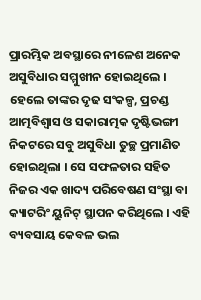ପ୍ରାରମ୍ଭିକ ଅବସ୍ଥାରେ ନୀଳେଶ ଅନେକ ଅସୁବିଧାର ସମ୍ମୁଖୀନ ହୋଇଥିଲେ । ହେଲେ ତାଙ୍କର ଦୃଢ ସଂକଳ୍ପ, ପ୍ରଚଣ୍ଡ ଆତ୍ମବିଶ୍ୱାସ ଓ ସକାରାତ୍ମକ ଦୃଷ୍ଟିଭଙ୍ଗୀ ନିକଟରେ ସବୁ ଅସୁବିଧା ତୁଚ୍ଛ ପ୍ରମାଣିତ ହୋଇଥିଲା । ସେ ସଫଳତାର ସହିତ ନିଜର ଏକ ଖାଦ୍ୟ ପରିବେଷଣ ସଂସ୍ଥା ବା କ୍ୟାଟରିଂ ୟୁନିଟ୍ ସ୍ଥାପନ କରିଥିଲେ । ଏହି ବ୍ୟବସାୟ କେବଳ ଭଲ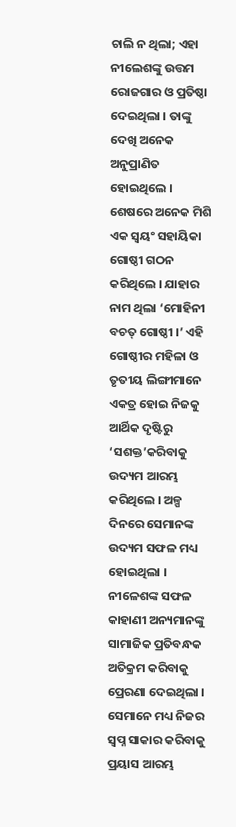ଚାଲି ନ ଥିଲା; ଏହା ନୀଲେଶଙ୍କୁ ଉତ୍ତମ ରୋଜଗାର ଓ ପ୍ରତିଷ୍ଠା ଦେଇଥିଲା । ତାଙ୍କୁ ଦେଖି ଅନେକ ଅନୁପ୍ରାଣିତ ହୋଇଥିଲେ । ଶେଷରେ ଅନେକ ମିଶି ଏକ ସ୍ୱୟଂ ସହାୟିକା ଗୋଷ୍ଠୀ ଗଠନ କରିଥିଲେ । ଯାହାର ନାମ ଥିଲା ‘ମୋହିନୀ ବଚତ୍ ଗୋଷ୍ଠୀ ।’ ଏହି ଗୋଷ୍ଠୀର ମହିଳା ଓ ତୃତୀୟ ଲିଙ୍ଗୀମାନେ ଏକତ୍ର ହୋଇ ନିଜକୁ ଆର୍ଥିକ ଦୃଷ୍ଟିରୁ ‘ସଶକ୍ତ’କରିବାକୁ ଉଦ୍ୟମ ଆରମ୍ଭ କରିଥିଲେ । ଅଳ୍ପ ଦିନରେ ସେମାନଙ୍କ ଉଦ୍ୟମ ସଫଳ ମଧ୍ୟ ହୋଇଥିଲା ।
ନୀଳେଶଙ୍କ ସଫଳ କାହାଣୀ ଅନ୍ୟମାନଙ୍କୁ ସାମାଜିକ ପ୍ରତିବନ୍ଧକ ଅତିକ୍ରମ କରିବାକୁ ପ୍ରେରଣା ଦେଇଥିଲା । ସେମାନେ ମଧ୍ୟ ନିଜର ସ୍ୱପ୍ନ ସାକାର କରିବାକୁ ପ୍ରୟାସ ଆରମ୍ଭ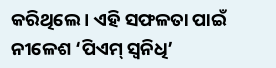କରିଥିଲେ । ଏହି ସଫଳତା ପାଇଁ ନୀଳେଶ ‘ପିଏମ୍ ସ୍ୱନିଧି’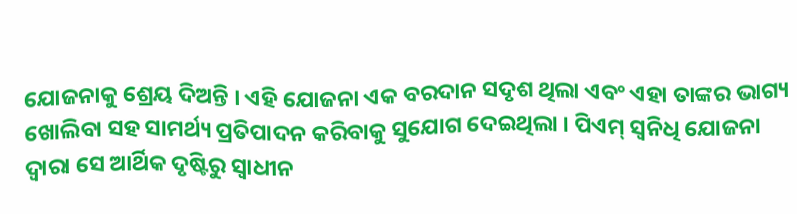ଯୋଜନାକୁ ଶ୍ରେୟ ଦିଅନ୍ତି । ଏହି ଯୋଜନା ଏକ ବରଦାନ ସଦୃଶ ଥିଲା ଏବଂ ଏହା ତାଙ୍କର ଭାଗ୍ୟ ଖୋଲିବା ସହ ସାମର୍ଥ୍ୟ ପ୍ରତିପାଦନ କରିବାକୁ ସୁଯୋଗ ଦେଇଥିଲା । ପିଏମ୍ ସ୍ୱନିଧି ଯୋଜନା ଦ୍ୱାରା ସେ ଆର୍ଥିକ ଦୃଷ୍ଟିରୁ ସ୍ୱାଧୀନ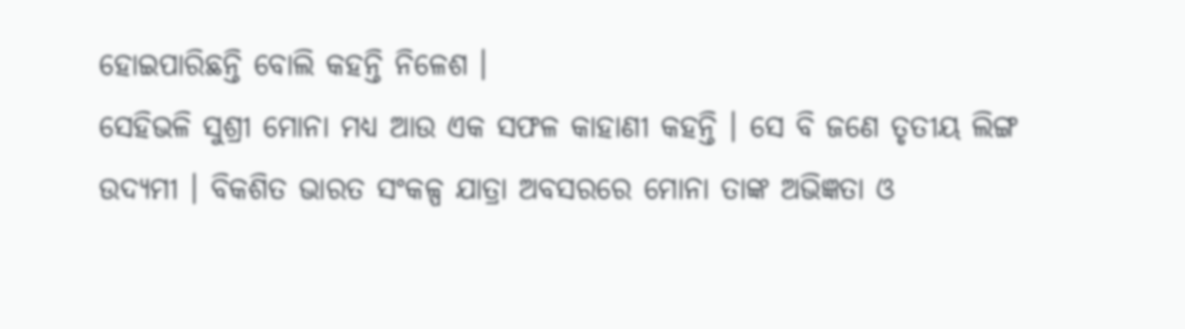ହୋଇପାରିଛନ୍ତି ବୋଲି କହନ୍ତି ନିଳେଶ ।
ସେହିଭଳି ସୁଶ୍ରୀ ମୋନା ମଧ୍ୟ ଆଉ ଏକ ସଫଳ କାହାଣୀ କହନ୍ତି । ସେ ବି ଜଣେ ତୃତୀୟ ଲିଙ୍ଗ ଉଦ୍ୟମୀ । ବିକଶିତ ଭାରତ ସଂକଳ୍ପ ଯାତ୍ରା ଅବସରରେ ମୋନା ତାଙ୍କ ଅଭିଜ୍ଞତା ଓ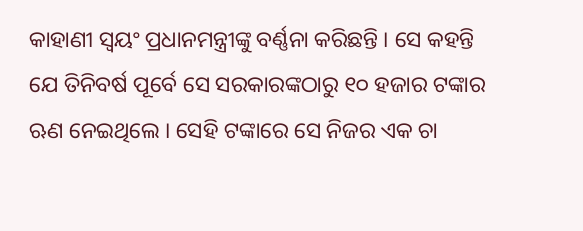କାହାଣୀ ସ୍ୱୟଂ ପ୍ରଧାନମନ୍ତ୍ରୀଙ୍କୁ ବର୍ଣ୍ଣନା କରିଛନ୍ତି । ସେ କହନ୍ତି ଯେ ତିନିବର୍ଷ ପୂର୍ବେ ସେ ସରକାରଙ୍କଠାରୁ ୧୦ ହଜାର ଟଙ୍କାର ଋଣ ନେଇଥିଲେ । ସେହି ଟଙ୍କାରେ ସେ ନିଜର ଏକ ଚା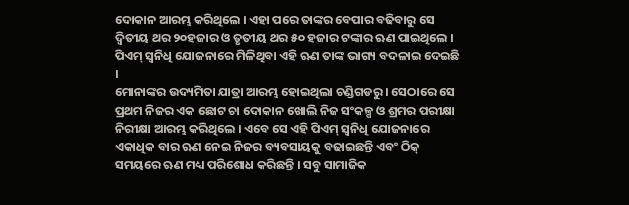ଦୋକାନ ଆରମ୍ଭ କରିଥିଲେ । ଏହା ପରେ ତାଙ୍କର ବେପାର ବଢିବାରୁ ସେ ଦ୍ୱିତୀୟ ଥର ୨୦ହଜାର ଓ ତୃତୀୟ ଥର ୫୦ ହଜାର ଟଙ୍କାର ଋଣ ପାଇଥିଲେ । ପିଏମ୍ ସ୍ୱନିଧି ଯୋଜନାରେ ମିଳିଥିବା ଏହି ଋଣ ତାଙ୍କ ଭାଗ୍ୟ ବଦଳାଇ ଦେଇଛି ।
ମୋନାଙ୍କର ଉଦ୍ୟମିତା ଯାତ୍ରା ଆରମ୍ଭ ହୋଇଥିଲା ଚଣ୍ଡିଗଡରୁ । ସେଠାରେ ସେ ପ୍ରଥମ ନିଜର ଏକ ଛୋଟ ଚା ଦୋକାନ ଖୋଲି ନିଜ ସଂକଳ୍ପ ଓ ଶ୍ରମର ପରୀକ୍ଷା ନିରୀକ୍ଷା ଆରମ୍ଭ କରିଥିଲେ । ଏବେ ସେ ଏହି ପିଏମ୍ ସ୍ୱନିଧି ଯୋଜନାରେ ଏକାଧିକ ବାର ଋଣ ନେଇ ନିଜର ବ୍ୟବସାୟକୁ ବଢାଇଛନ୍ତି ଏବଂ ଠିକ୍ ସମୟରେ ଋଣ ମଧ୍ୟ ପରିଶୋଧ କରିଛନ୍ତି । ସବୁ ସାମାଜିକ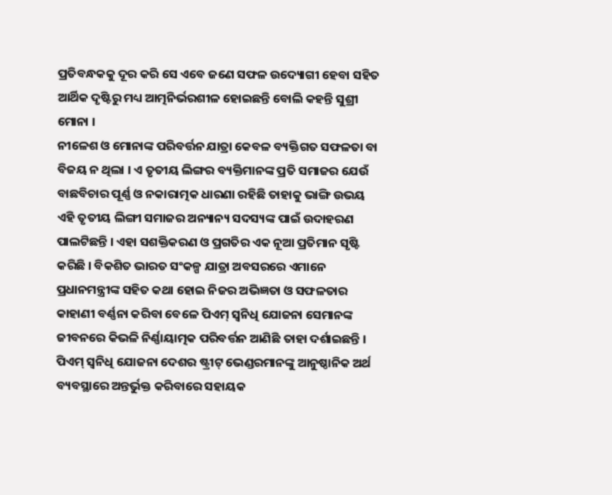ପ୍ରତିବନ୍ଧକକୁ ଦୂର କରି ସେ ଏବେ ଜଣେ ସଫଳ ଉଦ୍ୟୋଗୀ ହେବା ସହିତ ଆର୍ଥିକ ଦୃଷ୍ଟିରୁ ମଧ୍ୟ ଆତ୍ମନିର୍ଭରଶୀଳ ହୋଇଛନ୍ତି ବୋଲି କହନ୍ତି ସୁଶ୍ରୀ ମୋନା ।
ନୀଳେଶ ଓ ମୋନାଙ୍କ ପରିବର୍ତ୍ତନ ଯାତ୍ରା କେବଳ ବ୍ୟକ୍ତିଗତ ସଫଳତା ବା ବିଜୟ ନ ଥିଲା । ଏ ତୃତୀୟ ଲିଙ୍ଗର ବ୍ୟକ୍ତିମାନଙ୍କ ପ୍ରତି ସମାଜର ଯେଉଁ ବାଛବିଚାର ପୂର୍ଣ୍ଣ ଓ ନକାରାତ୍ମକ ଧାରଣା ରହିଛି ତାହାକୁ ଭାଙ୍ଗି ଉଭୟ ଏହି ତୃତୀୟ ଲିଙ୍ଗୀ ସମାଜର ଅନ୍ୟାନ୍ୟ ସଦସ୍ୟଙ୍କ ପାଇଁ ଉଦାହରଣ ପାଲଟିଛନ୍ତି । ଏହା ସଶକ୍ତିକରଣ ଓ ପ୍ରଗତିର ଏକ ନୂଆ ପ୍ରତିମାନ ସୃଷ୍ଟି କରିଛି । ବିକଶିତ ଭାରତ ସଂକଳ୍ପ ଯାତ୍ରା ଅବସରରେ ଏମାନେ ପ୍ରଧାନମନ୍ତ୍ରୀଙ୍କ ସହିତ କଥା ହୋଇ ନିଜର ଅଭିଜ୍ଞତା ଓ ସଫଳତାର କାହାଣୀ ବର୍ଣ୍ଣନା କରିବା ବେଳେ ପିଏମ୍ ସ୍ୱନିଧି ଯୋଜନା ସେମାନଙ୍କ ଜୀବନରେ କିଭଳି ନିର୍ଣ୍ଣାୟାତ୍ମକ ପରିବର୍ତ୍ତନ ଆଣିଛି ତାହା ଦର୍ଶାଇଛନ୍ତି ।
ପିଏମ୍ ସ୍ୱନିଧି ଯୋଜନା ଦେଶର ଷ୍ଟ୍ରୀଟ୍ ଭେଣ୍ଡରମାନଙ୍କୁ ଆନୁଷ୍ଠାନିକ ଅର୍ଥ ବ୍ୟବସ୍ଥାରେ ଅନ୍ତର୍ଭୁକ୍ତ କରିବାରେ ସହାୟକ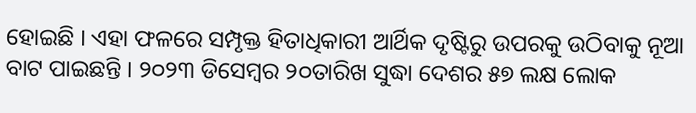ହୋଇଛି । ଏହା ଫଳରେ ସମ୍ପୃକ୍ତ ହିତାଧିକାରୀ ଆର୍ଥିକ ଦୃଷ୍ଟିରୁ ଉପରକୁ ଉଠିବାକୁ ନୂଆ ବାଟ ପାଇଛନ୍ତି । ୨୦୨୩ ଡିସେମ୍ବର ୨୦ତାରିଖ ସୁଦ୍ଧା ଦେଶର ୫୭ ଲକ୍ଷ ଲୋକ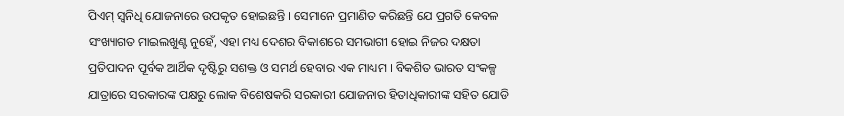ପିଏମ୍ ସ୍ୱନିଧି ଯୋଜନାରେ ଉପକୃତ ହୋଇଛନ୍ତି । ସେମାନେ ପ୍ରମାଣିତ କରିଛନ୍ତି ଯେ ପ୍ରଗତି କେବଳ ସଂଖ୍ୟାଗତ ମାଇଲଖୁଣ୍ଟ ନୁହେଁ, ଏହା ମଧ୍ୟ ଦେଶର ବିକାଶରେ ସମଭାଗୀ ହୋଇ ନିଜର ଦକ୍ଷତା ପ୍ରତିପାଦନ ପୂର୍ବକ ଆର୍ଥିକ ଦୃଷ୍ଟିରୁ ସଶକ୍ତ ଓ ସମର୍ଥ ହେବାର ଏକ ମାଧ୍ୟମ । ବିକଶିତ ଭାରତ ସଂକଳ୍ପ ଯାତ୍ରାରେ ସରକାରଙ୍କ ପକ୍ଷରୁ ଲୋକ ବିଶେଷକରି ସରକାରୀ ଯୋଜନାର ହିତାଧିକାରୀଙ୍କ ସହିତ ଯୋଡି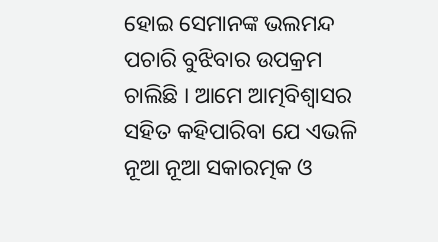ହୋଇ ସେମାନଙ୍କ ଭଲମନ୍ଦ ପଚାରି ବୁଝିବାର ଉପକ୍ରମ ଚାଲିଛି । ଆମେ ଆତ୍ମବିଶ୍ୱାସର ସହିତ କହିପାରିବା ଯେ ଏଭଳି ନୂଆ ନୂଆ ସକାରତ୍ମକ ଓ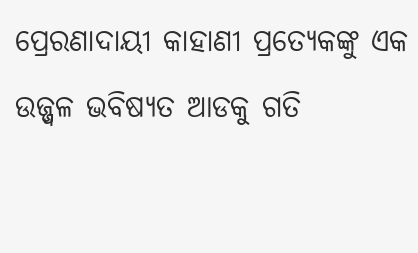ପ୍ରେରଣାଦାୟୀ କାହାଣୀ ପ୍ରତ୍ୟେକଙ୍କୁ ଏକ ଉଜ୍ଜ୍ୱଳ ଭବିଷ୍ୟତ ଆଡକୁ ଗତି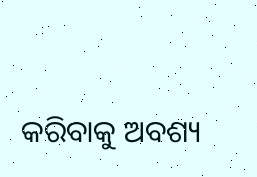କରିବାକୁ ଅବଶ୍ୟ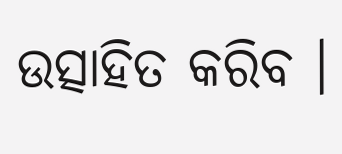ଉତ୍ସାହିତ କରିବ ।